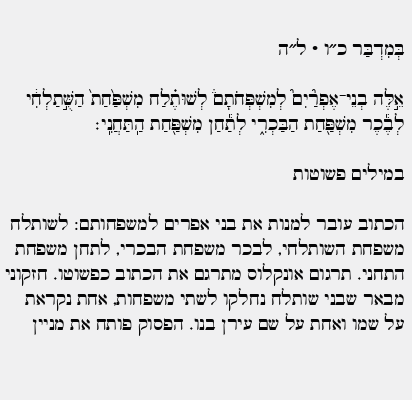בְּמִדְבַּר כ״ו · ל״ה

אֵ֣לֶּה בְנֵי־אֶפְרַ֘יִם֮ לְמִשְׁפְּחֹתָם֒ לְשׁוּתֶ֗לַח מִשְׁפַּ֙חַת֙ הַשֻּׁ֣תַלְחִ֔י לְבֶ֕כֶר מִשְׁפַּ֖חַת הַבַּכְרִ֑י לְתַ֕חַן מִשְׁפַּ֖חַת הַֽתַּחֲנִֽי׃

במילים פשוטות

הכתוב עובר למנות את בני אפרים למשפחותם: לשותלח משפחת השותלחי, לבכר משפחת הבכרי, לתחן משפחת התחני. תרגום אונקלוס מתרגם את הכתוב כפשוטו. חזקוני מבאר שבני שותלח נחלקו לשתי משפחות, אחת נקראת על שמו ואחת על שם עירן בנו. הפסוק פותח את מניין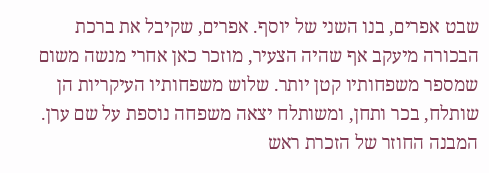שבט אפרים, בנו השני של יוסף. אפרים, שקיבל את ברכת הבכורה מיעקב אף שהיה הצעיר, מוזכר כאן אחרי מנשה משום שמספר משפחותיו קטן יותר. שלוש משפחותיו העיקריות הן שותלח, בכר ותחן, ומשותלח יצאה משפחה נוספת על שם ערן. המבנה החוזר של הזכרת ראש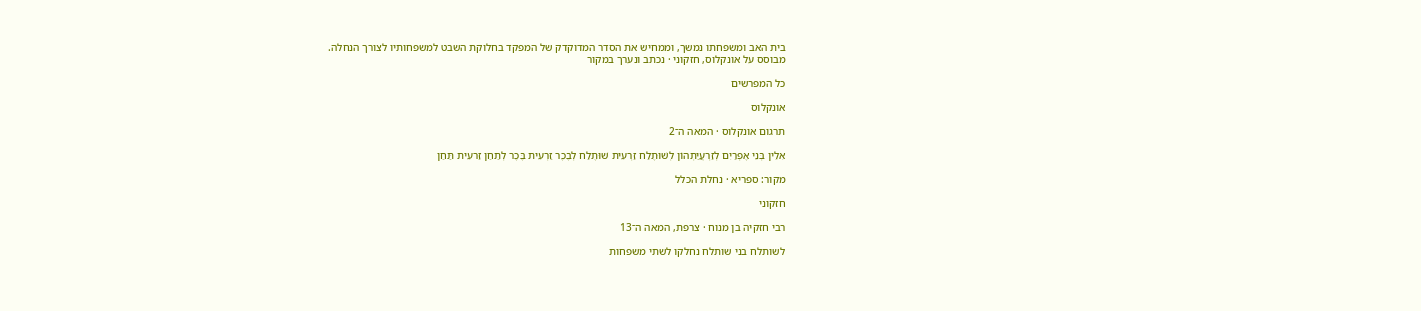בית האב ומשפחתו נמשך, וממחיש את הסדר המדוקדק של המפקד בחלוקת השבט למשפחותיו לצורך הנחלה.
מבוסס על אונקלוס, חזקוני · נכתב ונערך במקור

כל המפרשים

אונקלוס

תרגום אונקלוס · המאה ה־2

אִלֵין בְּנֵי אֶפְרַיִם לְזַרְעֲיַתְהוֹן לְשׁוּתֶלַח זַרְעִית שׁוּתֶלַח לְבֶכֶר זַרְעִית בֶּכֶר לְתַחַן זַרעִית תַּחַן

מקור: ספריא · נחלת הכלל

חזקוני

רבי חזקיה בן מנוח · צרפת, המאה ה־13

לשותלח בני שותלח נחלקו לשתי משפחות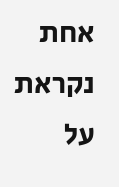אחת נקראת על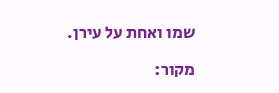שמו ואחת על עירן.

מקור: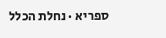ספריא · נחלת הכלל